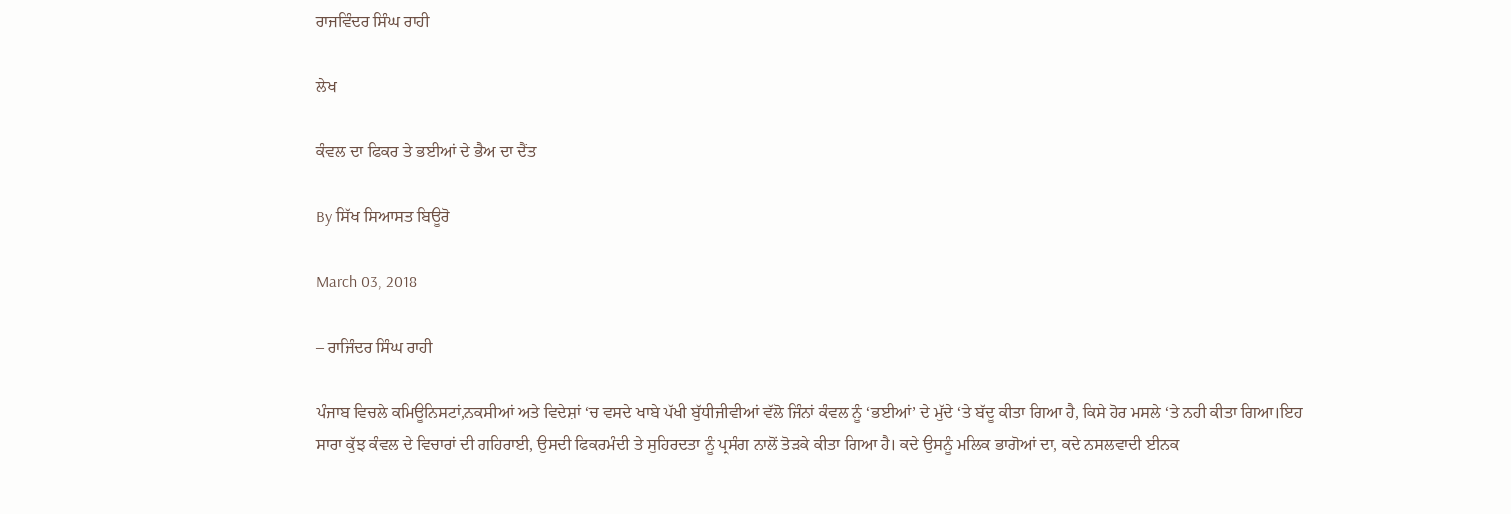ਰਾਜਵਿੰਦਰ ਸਿੰਘ ਰਾਹੀ

ਲੇਖ

ਕੰਵਲ ਦਾ ਫਿਕਰ ਤੇ ਭਈਆਂ ਦੇ ਭੈਅ ਦਾ ਦੈਂਤ

By ਸਿੱਖ ਸਿਆਸਤ ਬਿਊਰੋ

March 03, 2018

– ਰਾਜਿੰਦਰ ਸਿੰਘ ਰਾਹੀ

ਪੰਜਾਬ ਵਿਚਲੇ ਕਮਿਊਨਿਸਟਾਂ,ਨਕਸੀਆਂ ਅਤੇ ਵਿਦੇਸ਼ਾਂ ‘ਚ ਵਸਦੇ ਖਾਬੇ ਪੱਖੀ ਬੁੱਧੀਜੀਵੀਆਂ ਵੱਲੋ ਜਿੰਨਾਂ ਕੰਵਲ ਨੂੰ ‘ਭਈਆਂ’ ਦੇ ਮੁੱਦੇ ‘ਤੇ ਬੱਦੂ ਕੀਤਾ ਗਿਆ ਹੈ, ਕਿਸੇ ਹੋਰ ਮਸਲੇ ‘ਤੇ ਨਹੀ ਕੀਤਾ ਗਿਆ।ਇਹ ਸਾਰਾ ਕੁੱਝ ਕੰਵਲ ਦੇ ਵਿਚਾਰਾਂ ਦੀ ਗਹਿਰਾਈ, ਉਸਦੀ ਫਿਕਰਮੰਦੀ ਤੇ ਸੁਹਿਰਦਤਾ ਨੂੰ ਪ੍ਰਸੰਗ ਨਾਲੋਂ ਤੋੜਕੇ ਕੀਤਾ ਗਿਆ ਹੈ। ਕਦੇ ਉਸਨੂੰ ਮਲਿਕ ਭਾਗੋਆਂ ਦਾ, ਕਦੇ ਨਸਲਵਾਦੀ ਈਨਕ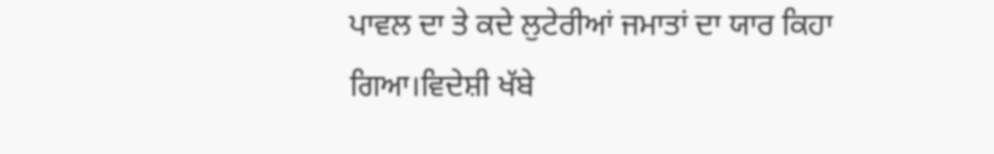ਪਾਵਲ ਦਾ ਤੇ ਕਦੇ ਲੁਟੇਰੀਆਂ ਜਮਾਤਾਂ ਦਾ ਯਾਰ ਕਿਹਾ ਗਿਆ।ਵਿਦੇਸ਼ੀ ਖੱਬੇ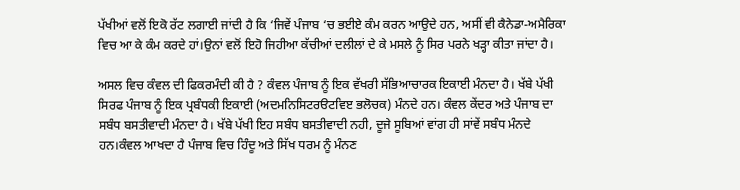ਪੱਖੀਆਂ ਵਲੋਂ ਇਕੋ ਰੱਟ ਲਗਾਈ ਜਾਂਦੀ ਹੈ ਕਿ ‘ਜਿਵੇਂ ਪੰਜਾਬ ‘ਚ ਭਈਏ ਕੰਮ ਕਰਨ ਆਉਦੇ ਹਨ, ਅਸੀਂ ਵੀ ਕੈਨੇਡਾ-ਅਮੈਰਿਕਾ ਵਿਚ ਆ ਕੇ ਕੰਮ ਕਰਦੇ ਹਾਂ।ਉਨਾਂ ਵਲੋਂ ਇਹੋ ਜਿਹੀਆ ਕੱਚੀਆਂ ਦਲੀਲਾਂ ਦੇ ਕੇ ਮਸਲੇ ਨੂੰ ਸਿਰ ਪਰਨੇ ਖੜ੍ਹਾ ਕੀਤਾ ਜਾਂਦਾ ਹੈ।

ਅਸਲ ਵਿਚ ਕੰਵਲ ਦੀ ਫਿਕਰਮੰਦੀ ਕੀ ਹੈ ? ਕੰਵਲ ਪੰਜਾਬ ਨੂੰ ਇਕ ਵੱਖਰੀ ਸੱਭਿਆਚਾਰਕ ਇਕਾਈ ਮੰਨਦਾ ਹੈ। ਖੱਬੇ ਪੱਖੀ ਸਿਰਫ ਪੰਜਾਬ ਨੂੰ ਇਕ ਪ੍ਰਬੰਧਕੀ ਇਕਾਈ (ਅਦਮਨਿਸਿਟਰੳਟਵਿੲ ਭਲੋਚਕ) ਮੰਨਦੇ ਹਨ। ਕੰਵਲ ਕੇਂਦਰ ਅਤੇ ਪੰਜਾਬ ਦਾ ਸਬੰਧ ਬਸਤੀਵਾਦੀ ਮੰਨਦਾ ਹੈ। ਖੱਬੇ ਪੱਖੀ ਇਹ ਸਬੰਧ ਬਸਤੀਵਾਦੀ ਨਹੀ, ਦੂਜੇ ਸੂਬਿਆਂ ਵਾਂਗ ਹੀ ਸਾਂਵੇਂ ਸਬੰਧ ਮੰਨਦੇ ਹਨ।ਕੰਵਲ ਆਖਦਾ ਹੈ ਪੰਜਾਬ ਵਿਚ ਹਿੰਦੂ ਅਤੇ ਸਿੱਖ ਧਰਮ ਨੂੰ ਮੰਨਣ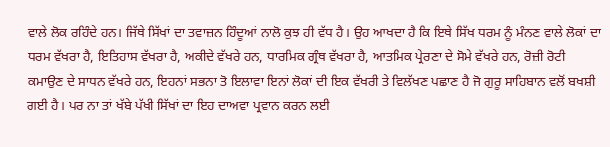ਵਾਲੇ ਲੋਕ ਰਹਿੰਦੇ ਹਨ। ਜਿੱਥੇ ਸਿੱਖਾਂ ਦਾ ਤਵਾਜ਼ਨ ਹਿੰਦੂਆਂ ਨਾਲੋ ਕੁਝ ਹੀ ਵੱਧ ਹੈ। ਉਹ ਆਖਦਾ ਹੈ ਕਿ ਇਥੇ ਸਿੱਖ ਧਰਮ ਨੂੰ ਮੰਨਣ ਵਾਲੇ ਲੋਕਾਂ ਦਾ ਧਰਮ ਵੱਖਰਾ ਹੈ, ਇਤਿਹਾਸ ਵੱਖਰਾ ਹੈ, ਅਕੀਦੇ ਵੱਖਰੇ ਹਨ, ਧਾਰਮਿਕ ਗ੍ਰੰਥ ਵੱਖਰਾ ਹੈ, ਆਤਮਿਕ ਪ੍ਰੇਰਣਾ ਦੇ ਸੋਮੇ ਵੱਖਰੇ ਹਨ, ਰੋਜ਼ੀ ਰੋਟੀ ਕਮਾਉਣ ਦੇ ਸਾਧਨ ਵੱਖਰੇ ਹਨ, ਇਹਨਾਂ ਸਭਨਾ ਤੋ ਇਲਾਵਾ ਇਨਾਂ ਲੋਕਾਂ ਦੀ ਇਕ ਵੱਖਰੀ ਤੇ ਵਿਲੱਖਣ ਪਛਾਣ ਹੈ ਜੋ ਗੁਰੂ ਸਾਹਿਬਾਨ ਵਲੋਂ ਬਖਸ਼ੀ ਗਈ ਹੈ। ਪਰ ਨਾ ਤਾਂ ਖੱਬੇ ਪੱਖੀ ਸਿੱਖਾਂ ਦਾ ਇਹ ਦਾਅਵਾ ਪ੍ਰਵਾਨ ਕਰਨ ਲਈ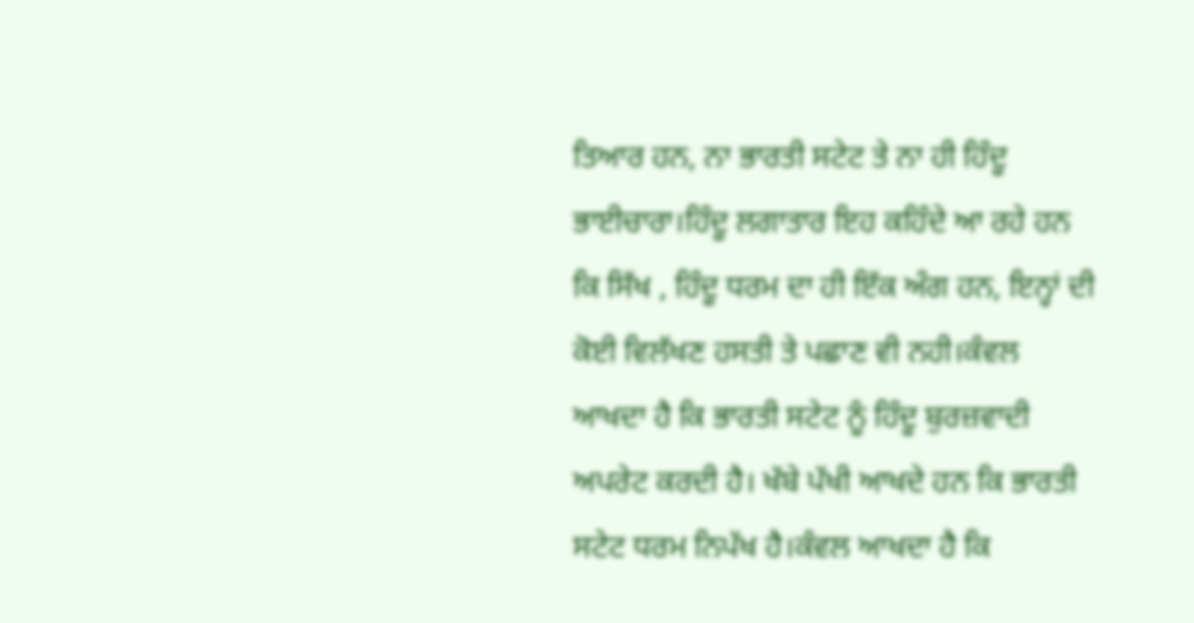ਤਿਆਰ ਹਨ, ਨਾ ਭਾਰਤੀ ਸਟੇਟ ਤੇ ਨਾ ਹੀ ਹਿੰਦੂ ਭਾਈਚਾਰਾ।ਹਿੰਦੂ ਲਗਾਤਾਰ ਇਹ ਕਹਿੰਦੇ ਆ ਰਹੇ ਹਨ ਕਿ ਸਿੱਖ , ਹਿੰਦੂ ਧਰਮ ਦਾ ਹੀ ਇੱਕ ਅੰਗ ਹਨ, ਇਨ੍ਹਾਂ ਦੀ ਕੋਈ ਵਿਲੱਖਣ ਹਸਤੀ ਤੇ ਪਛਾਣ ਵੀ ਨਹੀ।ਕੰਵਲ ਆਖਦਾ ਹੈ ਕਿ ਭਾਰਤੀ ਸਟੇਟ ਨੂੰ ਹਿੰਦੂ ਬੁਰਜ਼ਵਾਦੀ ਅਪਰੇਟ ਕਰਦੀ ਹੈ। ਖੱਬੇ ਪੱਖੀ ਆਖਦੇ ਹਨ ਕਿ ਭਾਰਤੀ ਸਟੇਟ ਧਰਮ ਨਿਪੱਖ ਹੈ।ਕੰਵਲ ਆਖਦਾ ਹੈ ਕਿ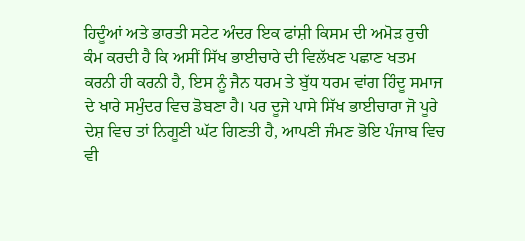ਹਿਦੂੰਆਂ ਅਤੇ ਭਾਰਤੀ ਸਟੇਟ ਅੰਦਰ ਇਕ ਫਾਂਸ਼ੀ ਕਿਸਮ ਦੀ ਅਮੋੜ ਰੁਚੀ ਕੰਮ ਕਰਦੀ ਹੈ ਕਿ ਅਸੀਂ ਸਿੱਖ ਭਾਈਚਾਰੇ ਦੀ ਵਿਲੱਖਣ ਪਛਾਣ ਖਤਮ ਕਰਨੀ ਹੀ ਕਰਨੀ ਹੈ, ਇਸ ਨੂੰ ਜੈਨ ਧਰਮ ਤੇ ਬੁੱਧ ਧਰਮ ਵਾਂਗ ਹਿੰਦੂ ਸਮਾਜ ਦੇ ਖਾਰੇ ਸਮੁੰਦਰ ਵਿਚ ਡੋਬਣਾ ਹੈ। ਪਰ ਦੂਜੇ ਪਾਸੇ ਸਿੱਖ ਭਾਈਚਾਰਾ ਜੋ ਪੂਰੇ ਦੇਸ਼ ਵਿਚ ਤਾਂ ਨਿਗੂਣੀ ਘੱਟ ਗਿਣਤੀ ਹੈ, ਆਪਣੀ ਜੰਮਣ ਭੋਇ ਪੰਜਾਬ ਵਿਚ ਵੀ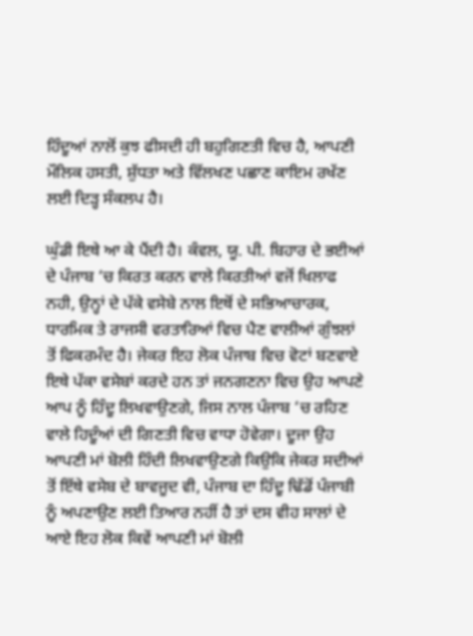ਹਿੰਦੂਆਂ ਨਾਲੋਂ ਕੁਝ ਫੀਸਦੀ ਹੀ ਬਹੁਗਿਣਤੀ ਵਿਚ ਹੈ, ਆਪਣੀ ਮੌਲਿਕ ਹਸਤੀ, ਸ਼ੁੱਧਤਾ ਅਤੇ ਵਿੱਲਖਣ ਪਛਾਣ ਕਾਇਮ ਰਖੱਣ ਲਈ ਦਿੜ੍ਹ ਸੰਕਲਪ ਹੈ।

ਘੁੰਡੀ ਇਥੇ ਆ ਕੇ ਪੈਂਦੀ ਹੈ। ਕੰਵਲ, ਯੂ. ਪੀ. ਬਿਹਾਰ ਦੇ ਭਈਆਂ ਦੇ ਪੰਜਾਬ ‘ਚ ਕਿਰਤ ਕਰਨ ਵਾਲੇ ਕਿਰਤੀਆਂ ਵਜੋਂ ਖਿਲਾਫ ਨਹੀ, ਉਨ੍ਹਾਂ ਦੇ ਪੱਕੇ ਵਸੇਬੇ ਨਾਲ ਇਥੋਂ ਦੇ ਸਭਿਆਚਾਰਕ, ਧਾਰਮਿਕ ਤੇ ਰਾਜਸੀ ਵਰਤਾਰਿਆਂ ਵਿਚ ਪੈਣ ਵਾਲੀਆਂ ਗੁੰਝਲਾਂ ਤੋਂ ਫਿਕਰਮੰਦ ਹੈ। ਜੇਕਰ ਇਹ ਲੋਕ ਪੰਜਾਬ ਵਿਚ ਵੋਟਾਂ ਬਣਵਾਏ ਇਥੇ ਪੱਕਾ ਵਸੇਬਾਂ ਕਰਦੇ ਹਨ ਤਾਂ ਜਨਗਣਨਾ ਵਿਚ ਉਹ ਆਪਣੇ ਆਪ ਨੂੰ ਹਿੰਦੂ ਲਿਖਵਾਉਣਗੇ, ਜਿਸ ਨਾਲ ਪੰਜਾਬ ‘ਚ ਰਹਿਣ ਵਾਲੇ ਹਿਦੂੰਆਂ ਦੀ ਗਿਣਤੀ ਵਿਚ ਵਾਧਾ ਹੋਵੇਗਾ। ਦੂਜਾ ਉਹ ਆਪਣੀ ਮਾਂ ਬੋਲੀ ਹਿੰਦੀ ਲਿਖਵਾਉਣਗੇ ਕਿਉਕਿ ਜੇਕਰ ਸਦੀਆਂ ਤੋਂ ਇੱਥੇ ਵਸੇਬ ਦੇ ਬਾਵਜੂਦ ਵੀ, ਪੰਜਾਬ ਦਾ ਹਿੰਦੂ ਢਿੱਡੋਂ ਪੰਜਾਬੀ ਨੂੰ ਅਪਣਾਉਣ ਲਈ ਤਿਆਰ ਨਹੀਂ ਹੈ ਤਾਂ ਦਸ ਵੀਹ ਸਾਲਾਂ ਦੇ ਆਏ ਇਹ ਲੋਕ ਕਿਵੇਂ ਆਪਣੀ ਮਾਂ ਬੋਲੀ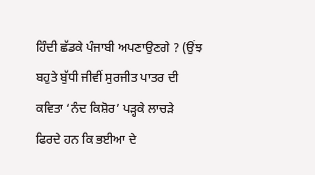ਹਿੰਦੀ ਛੱਡਕੇ ਪੰਜਾਬੀ ਅਪਣਾਉਣਗੇ ? (ਉਂਝ ਬਹੁਤੇ ਬੁੱਧੀ ਜੀਵੀਂ ਸੁਰਜੀਤ ਪਾਤਰ ਦੀ ਕਵਿਤਾ ‘ਨੰਦ ਕਿਸ਼ੋਰ’ ਪੜ੍ਹਕੇ ਲਾਚੜੇ ਫਿਰਦੇ ਹਨ ਕਿ ਭਈਆ ਦੇ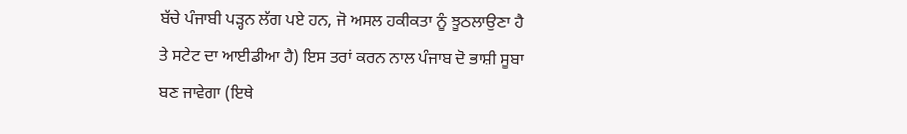ਬੱਚੇ ਪੰਜਾਬੀ ਪੜ੍ਹਨ ਲੱਗ ਪਏ ਹਨ, ਜੋ ਅਸਲ ਹਕੀਕਤਾ ਨੂੰ ਝੂਠਲਾਉਣਾ ਹੈ ਤੇ ਸਟੇਟ ਦਾ ਆਈਡੀਆ ਹੈ) ਇਸ ਤਰਾਂ ਕਰਨ ਨਾਲ ਪੰਜਾਬ ਦੋ ਭਾਸ਼ੀ ਸੂਬਾ ਬਣ ਜਾਵੇਗਾ (ਇਥੇ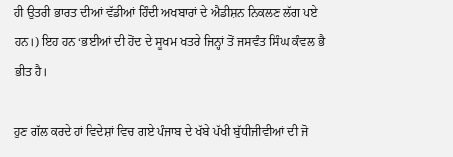ਹੀ ਉਤਰੀ ਭਾਰਤ ਦੀਆਂ ਵੱਡੀਆਂ ਹਿੰਦੀ ਅਖਬਾਰਾਂ ਦੇ ਐਡੀਸ਼ਨ ਨਿਕਲਣ ਲੱਗ ਪਏ ਹਨ।) ਇਹ ਹਨ ‘ਭਈਆਂ ਦੀ ਹੋਂਦ ਦੇ ਸੂਖਮ ਖਤਰੇ ਜਿਨ੍ਹਾਂ ਤੋਂ ਜਸਵੰਤ ਸਿੰਘ ਕੰਵਲ ਭੈ ਭੀਤ ਹੈ।

ਹੁਣ ਗੱਲ ਕਰਦੇ ਹਾਂ ਵਿਦੇਸ਼ਾਂ ਵਿਚ ਗਏ ਪੰਜਾਬ ਦੇ ਖੱਬੇ ਪੱਖੀ ਬੁੱਧੀਜੀਵੀਆਂ ਦੀ ਜੋ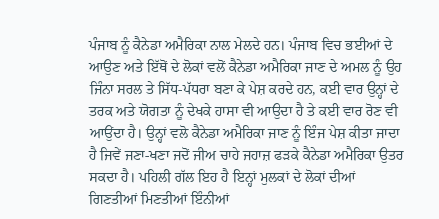ਪੰਜਾਬ ਨੂੰ ਕੈਨੇਡਾ ਅਮੈਰਿਕਾ ਨਾਲ ਮੇਲਦੇ ਹਨ। ਪੰਜਾਬ ਵਿਚ ਭਈਆਂ ਦੇ ਆਉਣ ਅਤੇ ਇੱਥੋਂ ਦੇ ਲੋਕਾਂ ਵਲੋਂ ਕੈਨੇਡਾ ਅਮੈਰਿਕਾ ਜਾਣ ਦੇ ਅਮਲ ਨੂੰ ਉਹ ਜਿੰਨਾ ਸਰਲ ਤੇ ਸਿੱਧ-ਪੱਧਰਾ ਬਣਾ ਕੇ ਪੇਸ਼ ਕਰਦੇ ਹਨ, ਕਈ ਵਾਰ ਉਨ੍ਹਾਂ ਦੇ ਤਰਕ ਅਤੇ ਯੋਗਤਾ ਨੂੰ ਦੇਖਕੇ ਹਾਸਾ ਵੀ ਆਉਦਾ ਹੈ ਤੇ ਕਈ ਵਾਰ ਰੋਣ ਵੀ ਆਉਂਦਾ ਹੈ। ਉਨ੍ਹਾਂ ਵਲੋ ਕੈਨੇਡਾ ਅਮੈਰਿਕਾ ਜਾਣ ਨੂੰ ਇੰਜ ਪੇਸ਼ ਕੀਤਾ ਜਾਦਾ ਹੈ ਜਿਵੇਂ ਜਣਾ-ਖਣਾ ਜਦੋਂ ਜੀਅ ਚਾਹੇ ਜਹਾਜ਼ ਫੜਕੇ ਕੈਨੇਡਾ ਅਮੈਰਿਕਾ ਉਤਰ ਸਕਦਾ ਹੈ। ਪਹਿਲੀ ਗੱਲ ਇਹ ਹੈ ਇਨ੍ਹਾਂ ਮੁਲਕਾਂ ਦੇ ਲੋਕਾਂ ਦੀਆਂ ਗਿਣਤੀਆਂ ਮਿਣਤੀਆਂ ਇੰਨੀਆਂ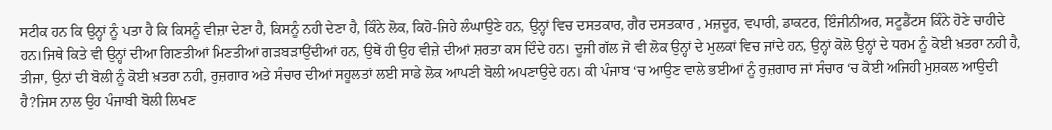ਸਟੀਕ ਹਨ ਕਿ ਉਨ੍ਹਾਂ ਨੂੰ ਪਤਾ ਹੈ ਕਿ ਕਿਸਨੂੰ ਵੀਜ਼ਾ ਦੇਣਾ ਹੈ, ਕਿਸਨੂੰ ਨਹੀ ਦੇਣਾ ਹੈ, ਕਿੰਨੇ ਲੋਕ, ਕਿਹੋ-ਜਿਹੇ ਲੰਘਾਉਣੇ ਹਨ, ਉਨ੍ਹਾਂ ਵਿਚ ਦਸਤਕਾਰ, ਗੈਰ ਦਸਤਕਾਰ , ਮਜ਼ਦੂਰ, ਵਪਾਰੀ, ਡਾਕਟਰ, ਇੰਜੀਨੀਅਰ, ਸਟੂਡੈਂਟਸ ਕਿੰਨੇ ਹੋਣੇ ਚਾਹੀਦੇ ਹਨ।ਜਿਥੇ ਕਿਤੇ ਵੀ ਉਨ੍ਹਾਂ ਦੀਆ ਗਿਣਤੀਆਂ ਮਿਣਤੀਆਂ ਗੜਬੜਾਉਂਦੀਆਂ ਹਨ, ਉਥੇਂ ਹੀ ਉਹ ਵੀਜ਼ੇ ਦੀਆਂ ਸ਼ਰਤਾ ਕਸ ਦਿੰਦੇ ਹਨ। ਦੂਜੀ ਗੱਲ ਜੋ ਵੀ ਲੋਕ ਉਨ੍ਹਾਂ ਦੇ ਮੁਲਕਾਂ ਵਿਚ ਜਾਂਦੇ ਹਨ, ਉਨ੍ਹਾਂ ਕੋਲੋ ਉਨ੍ਹਾਂ ਦੇ ਧਰਮ ਨੂੰ ਕੋਈ ਖ਼ਤਰਾ ਨਹੀ ਹੈ, ਤੀਜਾ, ਉਨਾਂ ਦੀ ਬੋਲੀ ਨੂੰ ਕੋਈ ਖ਼ਤਰਾ ਨਹੀ, ਰੁਜ਼ਗਾਰ ਅਤੇ ਸੰਚਾਰ ਦੀਆਂ ਸਹੂਲਤਾਂ ਲਈ ਸਾਡੇ ਲੋਕ ਆਪਣੀ ਬੋਲੀ ਅਪਣਾਉਦੇ ਹਨ। ਕੀ ਪੰਜਾਬ ‘ਚ ਆਉਣ ਵਾਲੇ ਭਈਆਂ ਨੂੰ ਰੁਜ਼ਗਾਰ ਜਾਂ ਸੰਚਾਰ ‘ਚ ਕੋਈ ਅਜਿਹੀ ਮੁਸ਼ਕਲ ਆਉਦੀ ਹੈ?ਜਿਸ ਨਾਲ ਉਹ ਪੰਜਾਬੀ ਬੋਲੀ ਲਿਖਣ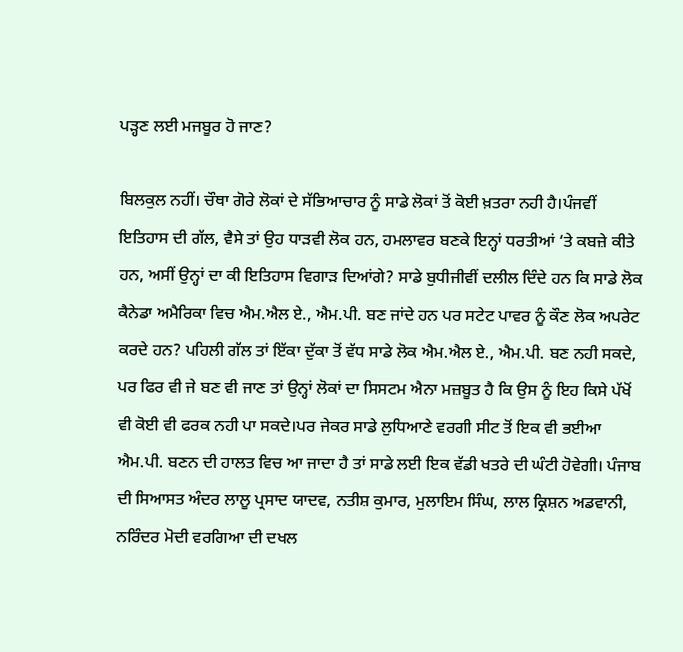ਪੜ੍ਹਣ ਲਈ ਮਜਬੂਰ ਹੋ ਜਾਣ?

ਬਿਲਕੁਲ ਨਹੀਂ। ਚੌਥਾ ਗੋਰੇ ਲੋਕਾਂ ਦੇ ਸੱਭਿਆਚਾਰ ਨੂੰ ਸਾਡੇ ਲੋਕਾਂ ਤੋਂ ਕੋਈ ਖ਼ਤਰਾ ਨਹੀ ਹੈ।ਪੰਜਵੀਂ ਇਤਿਹਾਸ ਦੀ ਗੱਲ, ਵੈਸੇ ਤਾਂ ਉਹ ਧਾੜਵੀ ਲੋਕ ਹਨ, ਹਮਲਾਵਰ ਬਣਕੇ ਇਨ੍ਹਾਂ ਧਰਤੀਆਂ ‘ਤੇ ਕਬਜ਼ੇ ਕੀਤੇ ਹਨ, ਅਸੀਂ ਉਨ੍ਹਾਂ ਦਾ ਕੀ ਇਤਿਹਾਸ ਵਿਗਾੜ ਦਿਆਂਗੇ? ਸਾਡੇ ਬੁਧੀਜੀਵੀਂ ਦਲੀਲ ਦਿੰਦੇ ਹਨ ਕਿ ਸਾਡੇ ਲੋਕ ਕੈਨੇਡਾ ਅਮੈਰਿਕਾ ਵਿਚ ਐਮ.ਐਲ ਏ., ਐਮ.ਪੀ. ਬਣ ਜਾਂਦੇ ਹਨ ਪਰ ਸਟੇਟ ਪਾਵਰ ਨੂੰ ਕੌਣ ਲੋਕ ਅਪਰੇਟ ਕਰਦੇ ਹਨ? ਪਹਿਲੀ ਗੱਲ ਤਾਂ ਇੱਕਾ ਦੁੱਕਾ ਤੋਂ ਵੱਧ ਸਾਡੇ ਲੋਕ ਐਮ.ਐਲ ਏ., ਐਮ.ਪੀ. ਬਣ ਨਹੀ ਸਕਦੇ, ਪਰ ਫਿਰ ਵੀ ਜੇ ਬਣ ਵੀ ਜਾਣ ਤਾਂ ਉਨ੍ਹਾਂ ਲੋਕਾਂ ਦਾ ਸਿਸਟਮ ਐਨਾ ਮਜ਼ਬੂਤ ਹੈ ਕਿ ਉਸ ਨੂੰ ਇਹ ਕਿਸੇ ਪੱਖੋਂ ਵੀ ਕੋਈ ਵੀ ਫਰਕ ਨਹੀ ਪਾ ਸਕਦੇ।ਪਰ ਜੇਕਰ ਸਾਡੇ ਲੁਧਿਆਣੇ ਵਰਗੀ ਸੀਟ ਤੋਂ ਇਕ ਵੀ ਭਈਆ ਐਮ.ਪੀ. ਬਣਨ ਦੀ ਹਾਲਤ ਵਿਚ ਆ ਜਾਦਾ ਹੈ ਤਾਂ ਸਾਡੇ ਲਈ ਇਕ ਵੱਡੀ ਖਤਰੇ ਦੀ ਘੰਟੀ ਹੋਵੇਗੀ। ਪੰਜਾਬ ਦੀ ਸਿਆਸਤ ਅੰਦਰ ਲਾਲੂ ਪ੍ਰਸਾਦ ਯਾਦਵ, ਨਤੀਸ਼ ਕੁਮਾਰ, ਮੁਲਾਇਮ ਸਿੰਘ, ਲਾਲ ਕ੍ਰਿਸ਼ਨ ਅਡਵਾਨੀ, ਨਰਿੰਦਰ ਮੋਦੀ ਵਰਗਿਆ ਦੀ ਦਖਲ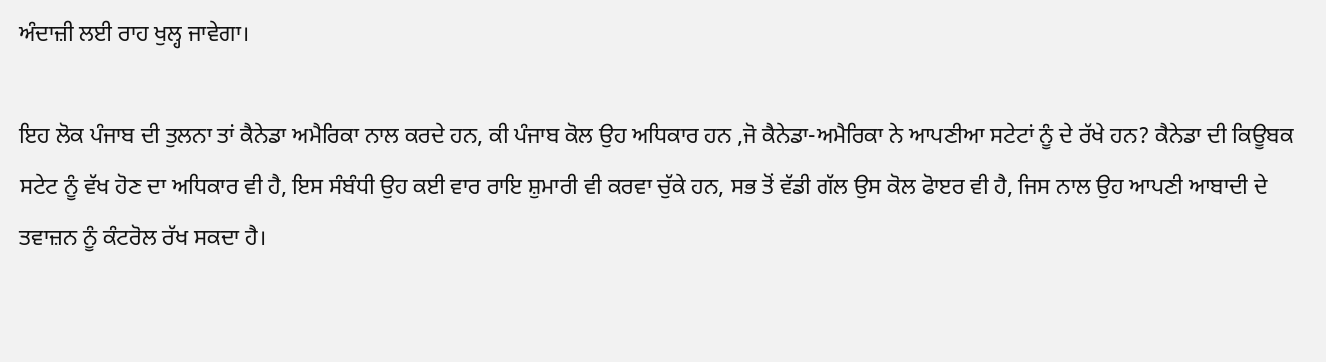ਅੰਦਾਜ਼ੀ ਲਈ ਰਾਹ ਖੁਲ੍ਹ ਜਾਵੇਗਾ।

ਇਹ ਲੋਕ ਪੰਜਾਬ ਦੀ ਤੁਲਨਾ ਤਾਂ ਕੈਨੇਡਾ ਅਮੈਰਿਕਾ ਨਾਲ ਕਰਦੇ ਹਨ, ਕੀ ਪੰਜਾਬ ਕੋਲ ਉਹ ਅਧਿਕਾਰ ਹਨ ,ਜੋ ਕੈਨੇਡਾ-ਅਮੈਰਿਕਾ ਨੇ ਆਪਣੀਆ ਸਟੇਟਾਂ ਨੂੰ ਦੇ ਰੱਖੇ ਹਨ? ਕੈਨੇਡਾ ਦੀ ਕਿਊਬਕ ਸਟੇਟ ਨੂੰ ਵੱਖ ਹੋਣ ਦਾ ਅਧਿਕਾਰ ਵੀ ਹੈ, ਇਸ ਸੰਬੰਧੀ ਉਹ ਕਈ ਵਾਰ ਰਾਇ ਸ਼ੁਮਾਰੀ ਵੀ ਕਰਵਾ ਚੁੱਕੇ ਹਨ, ਸਭ ਤੋਂ ਵੱਡੀ ਗੱਲ ਉਸ ਕੋਲ ਫੋਾੲਰ ਵੀ ਹੈ, ਜਿਸ ਨਾਲ ਉਹ ਆਪਣੀ ਆਬਾਦੀ ਦੇ ਤਵਾਜ਼ਨ ਨੂੰ ਕੰਟਰੋਲ ਰੱਖ ਸਕਦਾ ਹੈ।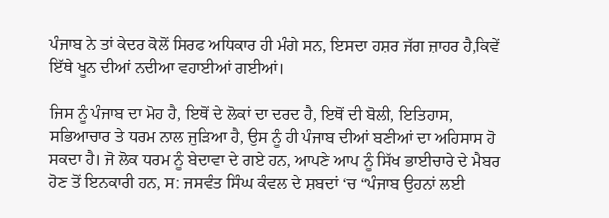ਪੰਜਾਬ ਨੇ ਤਾਂ ਕੇਦਰ ਕੋਲੋਂ ਸਿਰਫ ਅਧਿਕਾਰ ਹੀ ਮੰਗੇ ਸਨ, ਇਸਦਾ ਹਸ਼ਰ ਜੱਗ ਜ਼ਾਹਰ ਹੈ,ਕਿਵੇਂ ਇੱਥੇ ਖੂਨ ਦੀਆਂ ਨਦੀਆ ਵਹਾਈਆਂ ਗਈਆਂ।

ਜਿਸ ਨੂੰ ਪੰਜਾਬ ਦਾ ਮੋਹ ਹੈ, ਇਥੋਂ ਦੇ ਲੋਕਾਂ ਦਾ ਦਰਦ ਹੈ, ਇਥੋਂ ਦੀ ਬੋਲੀ, ਇਤਿਹਾਸ, ਸਭਿਆਚਾਰ ਤੇ ਧਰਮ ਨਾਲ ਜੁੜਿਆ ਹੈ, ਉਸ ਨੂੰ ਹੀ ਪੰਜਾਬ ਦੀਆਂ ਬਣੀਆਂ ਦਾ ਅਹਿਸਾਸ ਹੋ ਸਕਦਾ ਹੈ। ਜੋ ਲੋਕ ਧਰਮ ਨੂੰ ਬੇਦਾਵਾ ਦੇ ਗਏ ਹਨ, ਆਪਣੇ ਆਪ ਨੂੰ ਸਿੱਖ ਭਾਈਚਾਰੇ ਦੇ ਮੈਬਰ ਹੋਣ ਤੋਂ ਇਨਕਾਰੀ ਹਨ, ਸ: ਜਸਵੰਤ ਸਿੰਘ ਕੰਵਲ ਦੇ ਸ਼ਬਦਾਂ ‘ਚ “ਪੰਜਾਬ ਉਹਨਾਂ ਲਈ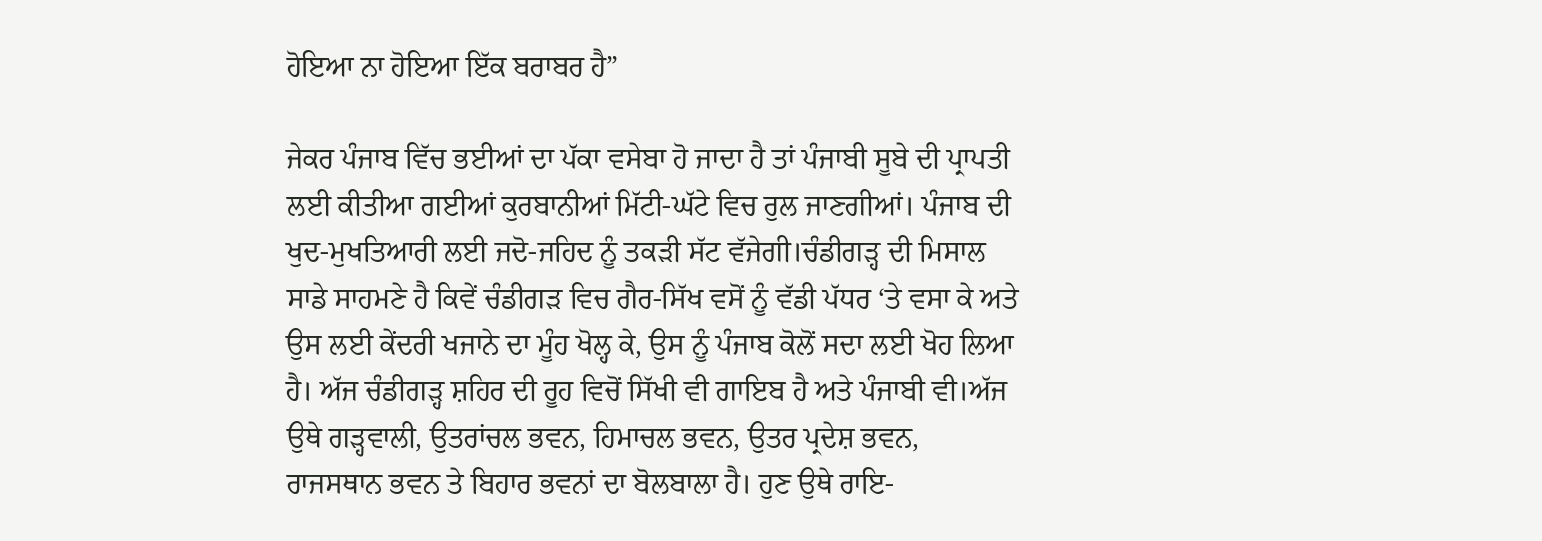ਹੋਇਆ ਨਾ ਹੋਇਆ ਇੱਕ ਬਰਾਬਰ ਹੈ”

ਜੇਕਰ ਪੰਜਾਬ ਵਿੱਚ ਭਈਆਂ ਦਾ ਪੱਕਾ ਵਸੇਬਾ ਹੋ ਜਾਦਾ ਹੈ ਤਾਂ ਪੰਜਾਬੀ ਸੂਬੇ ਦੀ ਪ੍ਰਾਪਤੀ ਲਈ ਕੀਤੀਆ ਗਈਆਂ ਕੁਰਬਾਨੀਆਂ ਮਿੱਟੀ-ਘੱਟੇ ਵਿਚ ਰੁਲ ਜਾਣਗੀਆਂ। ਪੰਜਾਬ ਦੀ ਖੁਦ-ਮੁਖਤਿਆਰੀ ਲਈ ਜਦੋ-ਜਹਿਦ ਨੂੰ ਤਕੜੀ ਸੱਟ ਵੱਜੇਗੀ।ਚੰਡੀਗੜ੍ਹ ਦੀ ਮਿਸਾਲ ਸਾਡੇ ਸਾਹਮਣੇ ਹੈ ਕਿਵੇਂ ਚੰਡੀਗੜ ਵਿਚ ਗੈਰ-ਸਿੱਖ ਵਸੋਂ ਨੂੰ ਵੱਡੀ ਪੱਧਰ ‘ਤੇ ਵਸਾ ਕੇ ਅਤੇ ਉਸ ਲਈ ਕੇਂਦਰੀ ਖਜਾਨੇ ਦਾ ਮੂੰਹ ਖੋਲ੍ਹ ਕੇ, ਉਸ ਨੂੰ ਪੰਜਾਬ ਕੋਲੋਂ ਸਦਾ ਲਈ ਖੋਹ ਲਿਆ ਹੈ। ਅੱਜ ਚੰਡੀਗੜ੍ਹ ਸ਼ਹਿਰ ਦੀ ਰੂਹ ਵਿਚੋਂ ਸਿੱਖੀ ਵੀ ਗਾਇਬ ਹੈ ਅਤੇ ਪੰਜਾਬੀ ਵੀ।ਅੱਜ ਉਥੇ ਗੜ੍ਹਵਾਲੀ, ਉਤਰਾਂਚਲ ਭਵਨ, ਹਿਮਾਚਲ ਭਵਨ, ਉਤਰ ਪ੍ਰਦੇਸ਼ ਭਵਨ, ਰਾਜਸਥਾਨ ਭਵਨ ਤੇ ਬਿਹਾਰ ਭਵਨਾਂ ਦਾ ਬੋਲਬਾਲਾ ਹੈ। ਹੁਣ ਉਥੇ ਰਾਇ-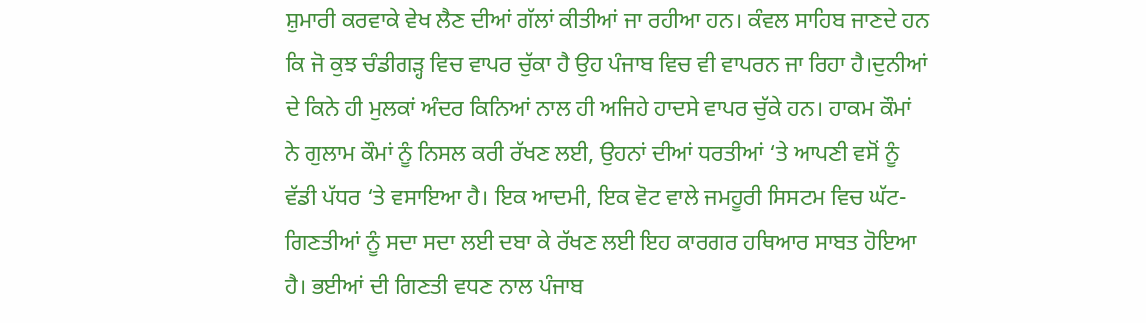ਸ਼ੁਮਾਰੀ ਕਰਵਾਕੇ ਵੇਖ ਲੈਣ ਦੀਆਂ ਗੱਲਾਂ ਕੀਤੀਆਂ ਜਾ ਰਹੀਆ ਹਨ। ਕੰਵਲ ਸਾਹਿਬ ਜਾਣਦੇ ਹਨ ਕਿ ਜੋ ਕੁਝ ਚੰਡੀਗੜ੍ਹ ਵਿਚ ਵਾਪਰ ਚੁੱਕਾ ਹੈ ਉਹ ਪੰਜਾਬ ਵਿਚ ਵੀ ਵਾਪਰਨ ਜਾ ਰਿਹਾ ਹੈ।ਦੁਨੀਆਂ ਦੇ ਕਿਨੇ ਹੀ ਮੁਲਕਾਂ ਅੰਦਰ ਕਿਨਿਆਂ ਨਾਲ ਹੀ ਅਜਿਹੇ ਹਾਦਸੇ ਵਾਪਰ ਚੁੱਕੇ ਹਨ। ਹਾਕਮ ਕੌਮਾਂ ਨੇ ਗੁਲਾਮ ਕੌਮਾਂ ਨੂੰ ਨਿਸਲ ਕਰੀ ਰੱਖਣ ਲਈ, ਉਹਨਾਂ ਦੀਆਂ ਧਰਤੀਆਂ ‘ਤੇ ਆਪਣੀ ਵਸੋਂ ਨੂੰ ਵੱਡੀ ਪੱਧਰ ‘ਤੇ ਵਸਾਇਆ ਹੈ। ਇਕ ਆਦਮੀ, ਇਕ ਵੋਟ ਵਾਲੇ ਜਮਹੂਰੀ ਸਿਸਟਮ ਵਿਚ ਘੱਟ-ਗਿਣਤੀਆਂ ਨੂੰ ਸਦਾ ਸਦਾ ਲਈ ਦਬਾ ਕੇ ਰੱਖਣ ਲਈ ਇਹ ਕਾਰਗਰ ਹਥਿਆਰ ਸਾਬਤ ਹੋਇਆ ਹੈ। ਭਈਆਂ ਦੀ ਗਿਣਤੀ ਵਧਣ ਨਾਲ ਪੰਜਾਬ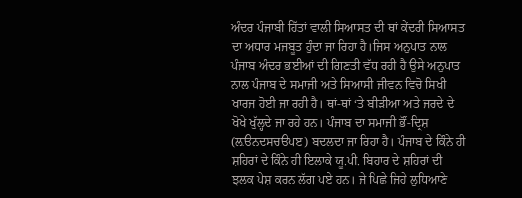ਅੰਦਰ ਪੰਜਾਬੀ ਹਿੱਤਾਂ ਵਾਲੀ ਸਿਆਸਤ ਦੀ ਥਾਂ ਕੇਂਦਰੀ ਸਿਆਸਤ ਦਾ ਅਧਾਰ ਮਜਬੂਤ ਹੁੰਦਾ ਜਾ ਰਿਹਾ ਹੈ।ਜਿਸ ਅਨੁਪਾਤ ਨਾਲ ਪੰਜਾਬ ਅੰਦਰ ਭਈਆਂ ਦੀ ਗਿਣਤੀ ਵੱਧ ਰਹੀ ਹੈ ਉਸੇ ਅਨੁਪਾਤ ਨਾਲ ਪੰਜਾਬ ਦੇ ਸਮਾਜੀ ਅਤੇ ਸਿਆਸੀ ਜੀਵਨ ਵਿਚੋ ਸਿਖੀ ਖਾਰਜ ਹੋਈ ਜਾ ਰਹੀ ਹੈ। ਥਾਂ-ਥਾਂ ‘ਤੇ ਬੀੜੀਆ ਅਤੇ ਜਰਦੇ ਦੇ ਖੋਖੇ ਖੁੱਲ੍ਹਦੇ ਜਾ ਰਹੇ ਹਨ। ਪੰਜਾਬ ਦਾ ਸਮਾਜੀ ਭੌਂ-ਦ੍ਰਿਸ਼ (ਲ਼ੳਨਦਸਚੳਪੲ) ਬਦਲਦਾ ਜਾ ਰਿਹਾ ਹੈ। ਪੰਜਾਬ ਦੇ ਕਿੰਨੇ ਹੀ ਸ਼ਹਿਰਾਂ ਦੇ ਕਿੰਨੇ ਹੀ ਇਲਾਕੇ ਯੂ.ਪੀ. ਬਿਹਾਰ ਦੇ ਸ਼ਹਿਰਾਂ ਦੀ ਝਲਕ ਪੇਸ਼ ਕਰਨ ਲੱਗ ਪਏ ਹਨ। ਜੇ ਪਿਛੇ ਜਿਹੇ ਲੁਧਿਆਣੇ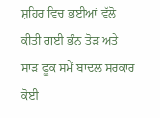ਸ਼ਹਿਰ ਵਿਚ ਭਈਆਂ ਵੱਲੋ ਕੀਤੀ ਗਈ ਭੰਨ ਤੋੜ ਅਤੇ ਸਾੜ ਫੂਕ ਸਮੇਂ ਬਾਦਲ ਸਰਕਾਰ ਕੋਈ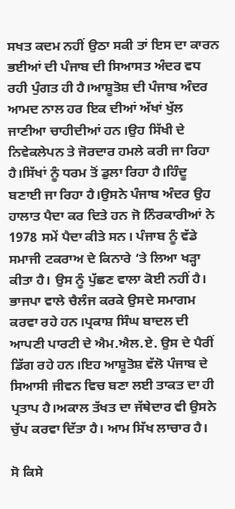ਸਖਤ ਕਦਮ ਨਹੀਂ ਉਠਾ ਸਕੀ ਤਾਂ ਇਸ ਦਾ ਕਾਰਨ ਭਈਆਂ ਦੀ ਪੰਜਾਬ ਦੀ ਸਿਆਸਤ ਅੰਦਰ ਵਧ ਰਹੀ ਪੁੰਗਤ ਹੀ ਹੈ।ਆਸ਼ੂਤੋਸ਼ ਦੀ ਪੰਜਾਬ ਅੰਦਰ ਆਮਦ ਨਾਲ ਹਰ ਇਕ ਦੀਆਂ ਅੱਖਾਂ ਖੁੱਲ ਜਾਣੀਆ ਚਾਹੀਦੀਆਂ ਹਨ।ਉਹ ਸਿੱਖੀ ਦੇ ਨਿਵੇਕਲੇਪਨ ਤੇ ਜੋਰਦਾਰ ਹਮਲੇ ਕਰੀ ਜਾ ਰਿਹਾ ਹੈ।ਸਿੱਖਾਂ ਨੂੰ ਧਰਮ ਤੋਂ ਡੁਲਾ ਰਿਹਾ ਹੈ।ਹਿੰਦੂ ਬਣਾਈ ਜਾ ਰਿਹਾ ਹੈ।ਉਸਨੇ ਪੰਜਾਬ ਅੰਦਰ ਉਹ ਹਾਲਾਤ ਪੈਦਾ ਕਰ ਦਿਤੇ ਹਨ ਜੋ ਨਿੰਰਕਾਰੀਆਂ ਨੇ 1978 ਸਮੇਂ ਪੈਦਾ ਕੀਤੇ ਸਨ। ਪੰਜਾਬ ਨੂੰ ਵੱਡੇ ਸਮਾਜੀ ਟਕਰਾਅ ਦੇ ਕਿਨਾਰੇ ‘ਤੇ ਲਿਆ ਖੜ੍ਹਾ ਕੀਤਾ ਹੈ। ਉਸ ਨੂੰ ਪੁੱਛਣ ਵਾਲਾ ਕੋਈ ਨਹੀਂ ਹੈ। ਭਾਜਪਾ ਵਾਲੇ ਚੈਲੰਜ ਕਰਕੇ ਉਸਦੇ ਸਮਾਗਮ ਕਰਵਾ ਰਹੇ ਹਨ।ਪ੍ਰਕਾਸ਼ ਸਿੰਘ ਬਾਦਲ ਦੀ ਆਪਣੀ ਪਾਰਟੀ ਦੇ ਐਮ.ਐਲ.ਏ. ਉਸ ਦੇ ਪੈਰੀਂ ਡਿੱਗ ਰਹੇ ਹਨ।ਇਹ ਆਸ਼ੂਤੋਸ਼ ਵੱਲੋ ਪੰਜਾਬ ਦੇ ਸਿਆਸੀ ਜੀਵਨ ਵਿਚ ਬਣਾ ਲਈ ਤਾਕਤ ਦਾ ਹੀ ਪ੍ਰਤਾਪ ਹੈ।ਅਕਾਲ ਤੱਖਤ ਦਾ ਜੱਥੇਦਾਰ ਵੀ ਉਸਨੇ ਚੁੱਪ ਕਰਵਾ ਦਿੱਤਾ ਹੈ। ਆਮ ਸਿੱਖ ਲਾਚਾਰ ਹੈ।

ਸੋ ਕਿਸੇ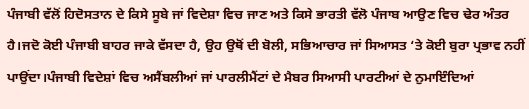ਪੰਜਾਬੀ ਵੱਲੋਂ ਹਿਦੋਸਤਾਨ ਦੇ ਕਿਸੇ ਸੂਬੇ ਜਾਂ ਵਿਦੇਸ਼ਾ ਵਿਚ ਜਾਣ ਅਤੇ ਕਿਸੇ ਭਾਰਤੀ ਵੱਲੋ ਪੰਜਾਬ ਆਉਣ ਵਿਚ ਢੇਰ ਅੰਤਰ ਹੈ।ਜਦੋ ਕੋਈ ਪੰਜਾਬੀ ਬਾਹਰ ਜਾਕੇ ਵੱਸਦਾ ਹੈ, ਉਹ ਉਥੋਂ ਦੀ ਬੋਲੀ, ਸਭਿਆਚਾਰ ਜਾਂ ਸਿਆਸਤ ‘ਤੇ ਕੋਈ ਬੁਰਾ ਪ੍ਰਭਾਵ ਨਹੀਂ ਪਾਉਂਦਾ।ਪੰਜਾਬੀ ਵਿਦੇਸ਼ਾਂ ਵਿਚ ਅਸੈਂਬਲੀਆਂ ਜਾਂ ਪਾਰਲੀਮੈਂਟਾਂ ਦੇ ਮੈਬਰ ਸਿਆਸੀ ਪਾਰਟੀਆਂ ਦੇ ਨੁਮਾਇੰਦਿਆਂ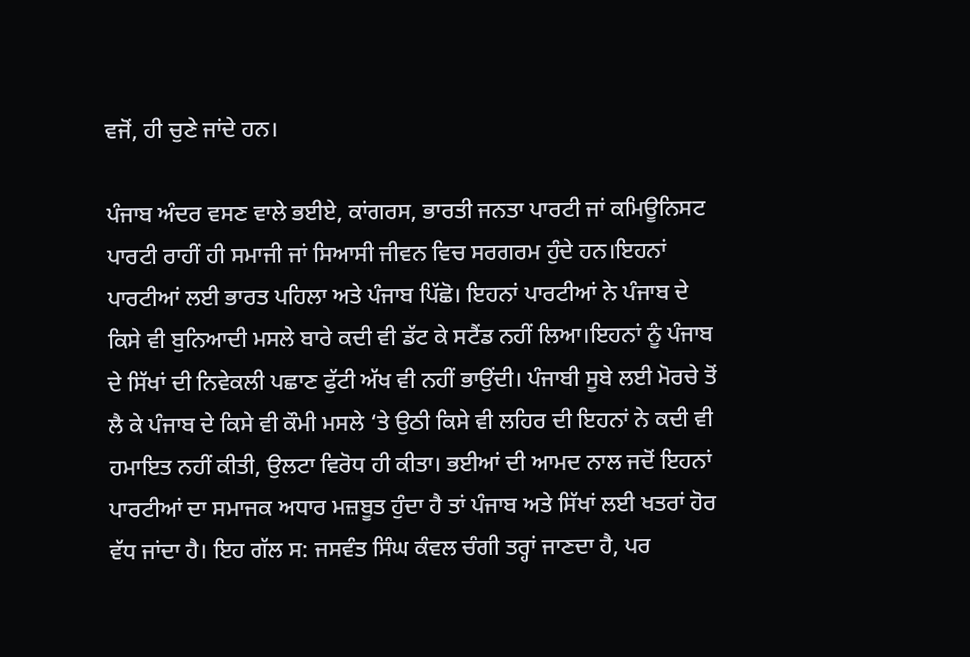ਵਜੋਂ, ਹੀ ਚੁਣੇ ਜਾਂਦੇ ਹਨ।

ਪੰਜਾਬ ਅੰਦਰ ਵਸਣ ਵਾਲੇ ਭਈਏ, ਕਾਂਗਰਸ, ਭਾਰਤੀ ਜਨਤਾ ਪਾਰਟੀ ਜਾਂ ਕਮਿਊਨਿਸਟ ਪਾਰਟੀ ਰਾਹੀਂ ਹੀ ਸਮਾਜੀ ਜਾਂ ਸਿਆਸੀ ਜੀਵਨ ਵਿਚ ਸਰਗਰਮ ਹੁੰਦੇ ਹਨ।ਇਹਨਾਂ ਪਾਰਟੀਆਂ ਲਈ ਭਾਰਤ ਪਹਿਲਾ ਅਤੇ ਪੰਜਾਬ ਪਿੱਛੋ। ਇਹਨਾਂ ਪਾਰਟੀਆਂ ਨੇ ਪੰਜਾਬ ਦੇ ਕਿਸੇ ਵੀ ਬੁਨਿਆਦੀ ਮਸਲੇ ਬਾਰੇ ਕਦੀ ਵੀ ਡੱਟ ਕੇ ਸਟੈਂਡ ਨਹੀਂ ਲਿਆ।ਇਹਨਾਂ ਨੂੰ ਪੰਜਾਬ ਦੇ ਸਿੱਖਾਂ ਦੀ ਨਿਵੇਕਲੀ ਪਛਾਣ ਫੁੱਟੀ ਅੱਖ ਵੀ ਨਹੀਂ ਭਾਉਂਦੀ। ਪੰਜਾਬੀ ਸੂਬੇ ਲਈ ਮੋਰਚੇ ਤੋਂ ਲੈ ਕੇ ਪੰਜਾਬ ਦੇ ਕਿਸੇ ਵੀ ਕੌਮੀ ਮਸਲੇ ‘ਤੇ ਉਠੀ ਕਿਸੇ ਵੀ ਲਹਿਰ ਦੀ ਇਹਨਾਂ ਨੇ ਕਦੀ ਵੀ ਹਮਾਇਤ ਨਹੀਂ ਕੀਤੀ, ਉਲਟਾ ਵਿਰੋਧ ਹੀ ਕੀਤਾ। ਭਈਆਂ ਦੀ ਆਮਦ ਨਾਲ ਜਦੋਂ ਇਹਨਾਂ ਪਾਰਟੀਆਂ ਦਾ ਸਮਾਜਕ ਅਧਾਰ ਮਜ਼ਬੂਤ ਹੁੰਦਾ ਹੈ ਤਾਂ ਪੰਜਾਬ ਅਤੇ ਸਿੱਖਾਂ ਲਈ ਖਤਰਾਂ ਹੋਰ ਵੱਧ ਜਾਂਦਾ ਹੈ। ਇਹ ਗੱਲ ਸ: ਜਸਵੰਤ ਸਿੰਘ ਕੰਵਲ ਚੰਗੀ ਤਰ੍ਹਾਂ ਜਾਣਦਾ ਹੈ, ਪਰ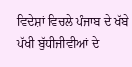ਵਿਦੇਸ਼ਾਂ ਵਿਚਲੇ ਪੰਜਾਬ ਦੇ ਖੱਬੇ ਪੱਖੀ ਬੁੱਧੀਜੀਵੀਆਂ ਦੇ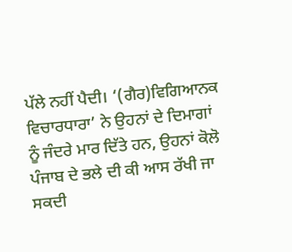ਪੱਲੇ ਨਹੀਂ ਪੈਦੀ। ‘(ਗੈਰ)ਵਿਗਿਆਨਕ ਵਿਚਾਰਧਾਰਾ’ ਨੇ ਉਹਨਾਂ ਦੇ ਦਿਮਾਗਾਂ ਨੂੰ ਜੰਦਰੇ ਮਾਰ ਦਿੱਤੇ ਹਨ, ਉਹਨਾਂ ਕੋਲੋ ਪੰਜਾਬ ਦੇ ਭਲੇ ਦੀ ਕੀ ਆਸ ਰੱਖੀ ਜਾ ਸਕਦੀ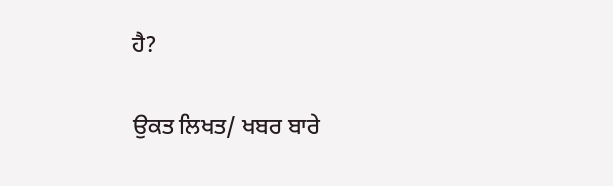ਹੈ?

ਉਕਤ ਲਿਖਤ/ ਖਬਰ ਬਾਰੇ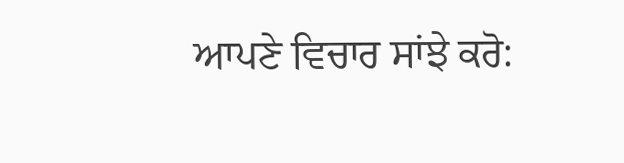ਆਪਣੇ ਵਿਚਾਰ ਸਾਂਝੇ ਕਰੋ: